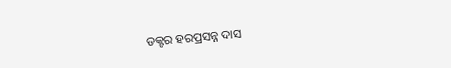ଡକ୍ଟର ହରପ୍ରସନ୍ନ ଦାସ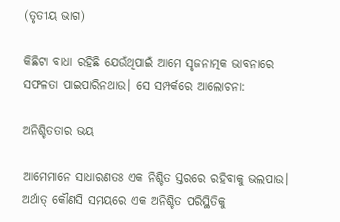(ତୃତୀୟ ଭାଗ)

କିଛିଟା ବାଧା ରହିଛି ଯେଉଁଥିପାଇଁ ଆମେ ସୃଜନାତ୍ମକ ଭାବନାରେ ସଫଳତା ପାଇପାରିନଥାଉ। ସେ ସମ୍ପର୍କରେ ଆଲୋଚନା:

ଅନିଶ୍ଚିତତାର ଭୟ

ଆମେମାନେ ସାଧାରଣତଃ ଏକ ନିଶ୍ଚିତ ସ୍ତରରେ ରହିବାକୁ ଭଲପାଉ। ଅର୍ଥାତ୍ କୌଣସି ସମୟରେ ଏକ ଅନିଶ୍ଚିତ ପରିସ୍ଥିତିକୁ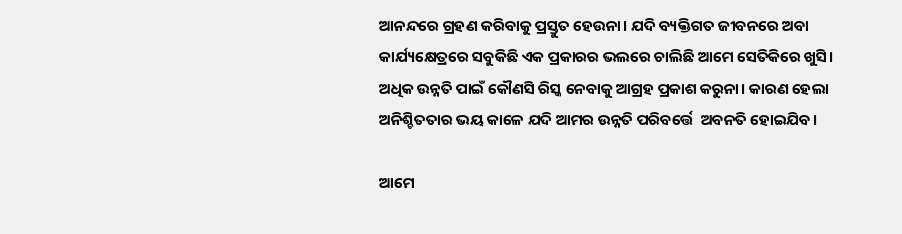ଆନନ୍ଦରେ ଗ୍ରହଣ କରିବାକୁ ପ୍ରସ୍ତୁତ ହେଉନା। ଯଦି ବ୍ୟକ୍ତିଗତ ଜୀବନରେ ଅବା କାର୍ଯ୍ୟକ୍ଷେତ୍ରରେ ସବୁକିଛି ଏକ ପ୍ରକାରର ଭଲରେ ଚାଲିଛି ଆମେ ସେତିକିରେ ଖୁସି। ଅଧିକ ଉନ୍ନତି ପାଇଁ କୌଣସି ରିସ୍କ ନେବାକୁ ଆଗ୍ରହ ପ୍ରକାଶ କରୁନା। କାରଣ ହେଲା ଅନିଶ୍ଚିତତାର ଭୟ କାଳେ ଯଦି ଆମର ଉନ୍ନତି ପରିବର୍ତ୍ତେ  ଅବନତି ହୋଇଯିବ।

ଆମେ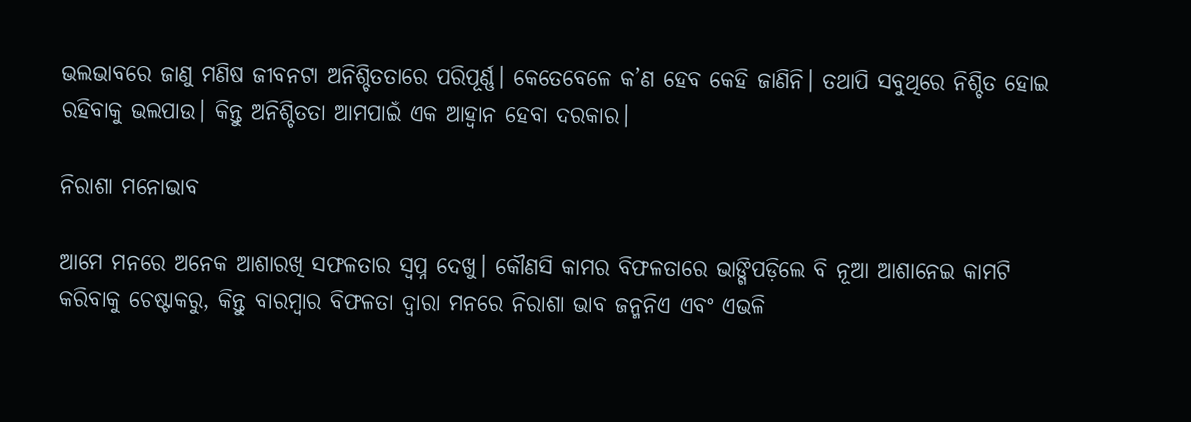ଭଲଭାବରେ ଜାଣୁ ମଣିଷ ଜୀବନଟା ଅନିଶ୍ଚିତତାରେ ପରିପୂର୍ଣ୍ଣ। କେତେବେଳେ କ’ଣ ହେବ କେହି ଜାଣିନି। ତଥାପି ସବୁଥିରେ ନିଶ୍ଚିତ ହୋଇ ରହିବାକୁ ଭଲପାଉ। କିନ୍ତୁ ଅନିଶ୍ଚିତତା ଆମପାଇଁ ଏକ ଆହ୍ୱାନ ହେବା ଦରକାର।

ନିରାଶା ମନୋଭାବ

ଆମେ ମନରେ ଅନେକ ଆଶାରଖି ସଫଳତାର ସ୍ୱପ୍ନ ଦେଖୁ। କୌଣସି କାମର ବିଫଳତାରେ ଭାଙ୍ଗିପଡ଼ିଲେ ବି ନୂଆ ଆଶାନେଇ କାମଟି କରିବାକୁ ଚେଷ୍ଟାକରୁ, କିନ୍ତୁ ବାରମ୍ବାର ବିଫଳତା ଦ୍ୱାରା ମନରେ ନିରାଶା ଭାବ ଜନ୍ମନିଏ ଏବଂ ଏଭଳି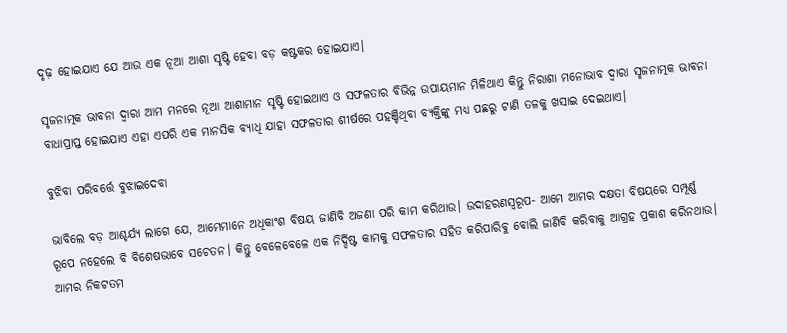ଦୃଢ଼ ହୋଇଯାଏ ଯେ ଆଉ ଏକ ନୂଆ ଆଶା ସୃଷ୍ଟି ହେବା ବଡ଼ କଷ୍ଟକର ହୋଇଯାଏ।

ସୃଜନାତ୍ମକ ଭାବନା ଦ୍ୱାରା ଆମ ମନରେ ନୂଆ ଆଶାମାନ ସୃଷ୍ଟି ହୋଇଥାଏ ଓ ସଫଳତାର ବିଭିନ୍ନ ଉପାୟମାନ ମିଳିଥାଏ କିନ୍ତୁ ନିରାଶା ମନୋଭାବ ଦ୍ୱାରା ସୃଜନାତ୍ମକ ଭାବନା ବାଧାପ୍ରାପ୍ତ ହୋଇଯାଏ ଏହା ଏପରି ଏକ ମାନସିକ ବ୍ୟାଧି ଯାହା ସଫଳତାର ଶୀର୍ଷରେ ପହଞ୍ଚିଥିବା ବ୍ୟକ୍ତିଙ୍କୁ ମଧ୍ୟ ପଛରୁ ଟାଣି ତଳକୁ ଖସାଇ ଦେଇଥାଏ।

ବୁଝିବା ପରିବର୍ତ୍ତେ ବୁଝାଇଦେବା

ଭାବିଲେ ବଡ଼ ଆଶ୍ଚର୍ଯ୍ୟ ଲାଗେ ଯେ, ଆମେମାନେ ଅଧିକାଂଶ ବିଷୟ ଜାଣିବି ଅଜଣା ପରି କାମ କରିଥାଉ। ଉଦାହରଣସ୍ୱରୂପ- ଆମେ ଆମର ଦକ୍ଷତା ବିଷୟରେ ସମ୍ପୂର୍ଣ୍ଣ ରୂପେ ନହେଲେ ବି ବିଶେଷଭାବେ ସଚେତନ। କିନ୍ତୁ ବେଳେବେଳେ ଏକ ନିର୍ଦ୍ଦିଷ୍ଟ କାମକୁ ସଫଳତାର ସହିତ କରିପାରିବୁ ବୋଲି ଜାଣିବି କରିବାକୁ ଆଗ୍ରହ ପ୍ରକାଶ କରିନଥାଉ। ଆମର ନିକଟତମ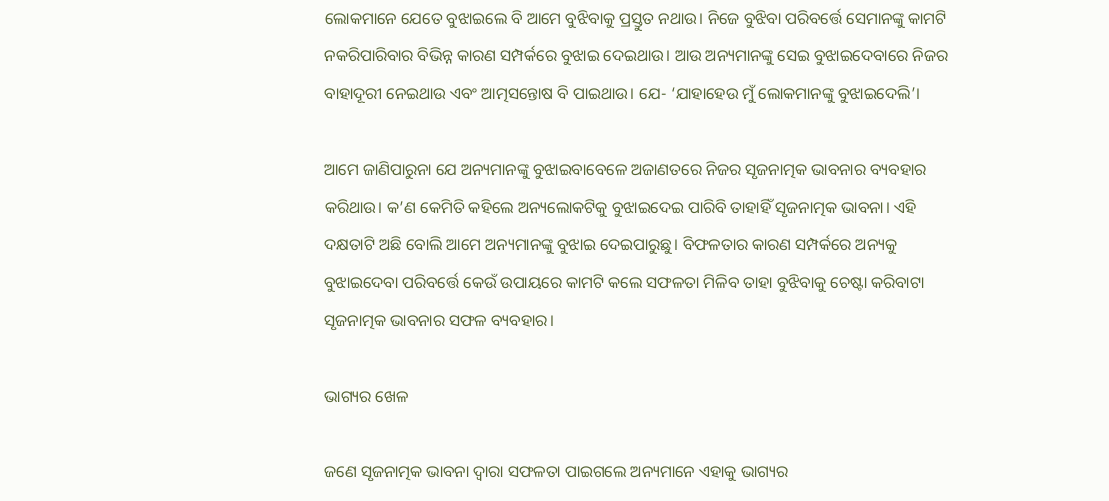ଲୋକମାନେ ଯେତେ ବୁଝାଇଲେ ବି ଆମେ ବୁଝିବାକୁ ପ୍ରସ୍ତୁତ ନଥାଉ। ନିଜେ ବୁଝିବା ପରିବର୍ତ୍ତେ ସେମାନଙ୍କୁ କାମଟି ନକରିପାରିବାର ବିଭିନ୍ନ କାରଣ ସମ୍ପର୍କରେ ବୁଝାଇ ଦେଇଥାଉ। ଆଉ ଅନ୍ୟମାନଙ୍କୁ ସେଇ ବୁଝାଇଦେବାରେ ନିଜର ବାହାଦୂରୀ ନେଇଥାଉ ଏବଂ ଆତ୍ମସନ୍ତୋଷ ବି ପାଇଥାଉ। ଯେ- ‘ଯାହାହେଉ ମୁଁ ଲୋକମାନଙ୍କୁ ବୁଝାଇଦେଲି’।

ଆମେ ଜାଣିପାରୁନା ଯେ ଅନ୍ୟମାନଙ୍କୁ ବୁଝାଇବାବେଳେ ଅଜାଣତରେ ନିଜର ସୃଜନାତ୍ମକ ଭାବନାର ବ୍ୟବହାର କରିଥାଉ। କ’ଣ କେମିତି କହିଲେ ଅନ୍ୟଲୋକଟିକୁ ବୁଝାଇଦେଇ ପାରିବି ତାହାହିଁ ସୃଜନାତ୍ମକ ଭାବନା। ଏହି ଦକ୍ଷତାଟି ଅଛି ବୋଲି ଆମେ ଅନ୍ୟମାନଙ୍କୁ ବୁଝାଇ ଦେଇପାରୁଛୁ। ବିଫଳତାର କାରଣ ସମ୍ପର୍କରେ ଅନ୍ୟକୁ ବୁଝାଇଦେବା ପରିବର୍ତ୍ତେ କେଉଁ ଉପାୟରେ କାମଟି କଲେ ସଫଳତା ମିଳିବ ତାହା ବୁଝିବାକୁ ଚେଷ୍ଟା କରିବାଟା ସୃଜନାତ୍ମକ ଭାବନାର ସଫଳ ବ୍ୟବହାର।

ଭାଗ୍ୟର ଖେଳ

ଜଣେ ସୃଜନାତ୍ମକ ଭାବନା ଦ୍ୱାରା ସଫଳତା ପାଇଗଲେ ଅନ୍ୟମାନେ ଏହାକୁ ଭାଗ୍ୟର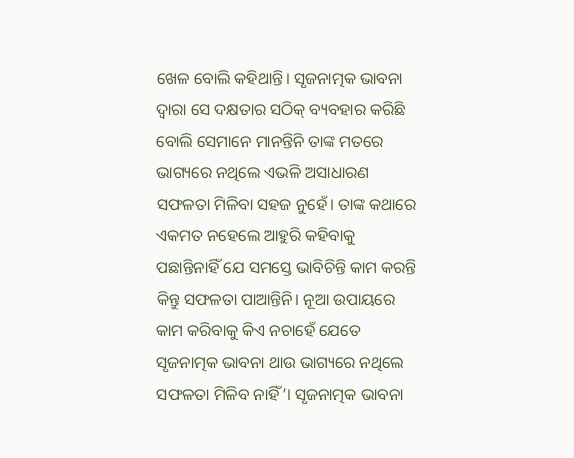ଖେଳ ବୋଲି କହିଥାନ୍ତି। ସୃଜନାତ୍ମକ ଭାବନା ଦ୍ୱାରା ସେ ଦକ୍ଷତାର ସଠିକ୍ ବ୍ୟବହାର କରିଛି ବୋଲି ସେମାନେ ମାନନ୍ତିନି ତାଙ୍କ ମତରେ ଭାଗ୍ୟରେ ନଥିଲେ ଏଭଳି ଅସାଧାରଣ ସଫଳତା ମିଳିବା ସହଜ ନୁହେଁ। ତାଙ୍କ କଥାରେ ଏକମତ ନହେଲେ ଆହୁରି କହିବାକୁ ପଛାନ୍ତିନାହିଁ ଯେ ସମସ୍ତେ ଭାବିଚିନ୍ତି କାମ କରନ୍ତି କିନ୍ତୁ ସଫଳତା ପାଆନ୍ତିନି। ନୂଆ ଉପାୟରେ କାମ କରିବାକୁ କିଏ ନଚାହେଁ ଯେତେ ସୃଜନାତ୍ମକ ଭାବନା ଥାଉ ଭାଗ୍ୟରେ ନଥିଲେ ସଫଳତା ମିଳିବ ନାହିଁ’। ସୃଜନାତ୍ମକ ଭାବନା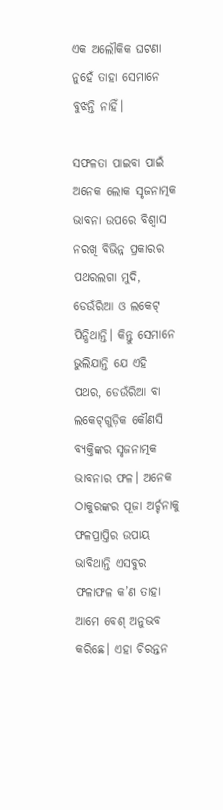ଏକ ଅଲୌକିକ ଘଟଣା ନୁହେଁ ତାହା ସେମାନେ ବୁଝନ୍ତି ନାହିଁ।

ସଫଳତା ପାଇବା ପାଇଁ ଅନେକ ଲୋକ ସୃଜନାତ୍ମକ ଭାବନା ଉପରେ ବିଶ୍ୱାସ ନରଖି ବିଭିନ୍ନ ପ୍ରକାରର ପଥରଲଗା ମୁଦି, ଡେଉଁରିଆ ଓ ଲକେଟ୍ ପିନ୍ଧିଥାନ୍ତି। କିନ୍ତୁ ସେମାନେ ଭୁଲିଯାନ୍ତି ଯେ ଏହି ପଥର, ଡେଉଁରିଆ ବା ଲକେଟ୍‌ଗୁଡ଼ିକ କୌଣସି ବ୍ୟକ୍ତିଙ୍କର ସୃଜନାତ୍ମକ ଭାବନାର ଫଳ। ଅନେକ ଠାକୁରଙ୍କର ପୂଜା ଅର୍ଚ୍ଚନାକୁ ଫଳପ୍ରାପ୍ତିର ଉପାୟ ଭାବିଥାନ୍ତି ଏସବୁର ଫଳାଫଳ କ’ଣ ତାହା ଆମେ ବେଶ୍ ଅନୁଭବ କରିଛେ। ଏହା ଚିରନ୍ତନ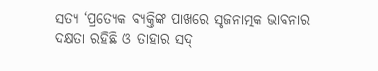ସତ୍ୟ ‘ପ୍ରତ୍ୟେକ ବ୍ୟକ୍ତିଙ୍କ ପାଖରେ ସୃଜନାତ୍ମକ ଭାବନାର ଦକ୍ଷତା ରହିଛି ଓ ତାହାର ସଦ୍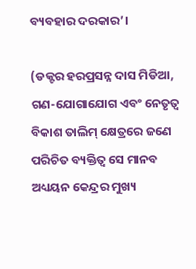ବ୍ୟବହାର ଦରକାର’।

(ଡକ୍ଟର ହରପ୍ରସନ୍ନ ଦାସ ମିଡିଆ, ଗଣ-ଯୋଗାଯୋଗ ଏବଂ ନେତୃତ୍ୱ ବିକାଶ ତାଲିମ୍‌ କ୍ଷେତ୍ରରେ ଜଣେ ପରିଚିତ ବ୍ୟକ୍ତିତ୍ୱ ସେ ମାନବ ଅଧ୍ୟୟନ କେନ୍ଦ୍ରର ମୁଖ୍ୟ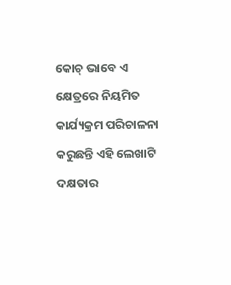କୋଚ୍‌ ଭାବେ ଏ କ୍ଷେତ୍ରରେ ନିୟମିତ କାର୍ଯ୍ୟକ୍ରମ ପରିଚାଳନା କରୁଛନ୍ତି ଏହି ଲେଖାଟି ଦକ୍ଷତାର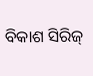ବିକାଶ ସିରିଜ୍‍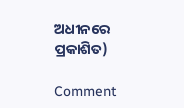ଅଧୀନରେ ପ୍ରକାଶିତ)

Comment